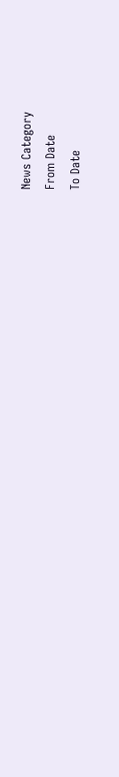News Category
From Date
To Date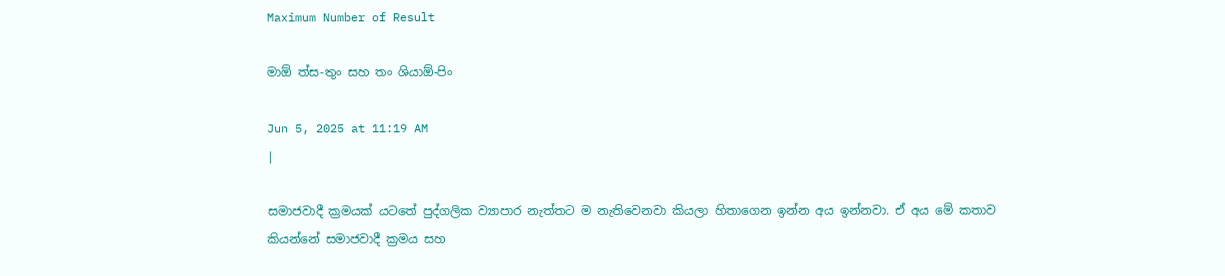Maximum Number of Result

මාඕ ත්ස-තුං සහ තං ශියාඕ-පිං

Jun 5, 2025 at 11:19 AM
|

සමාජවාදී ක්‍රමයක් යටතේ පුද්ගලික ව්‍යාපාර නැත්තට ම නැතිවෙනවා කියලා හිතාගෙන ඉන්න අය ඉන්නවා. ඒ අය මේ කතාව කියන්නේ සමාජවාදී ක්‍රමය සහ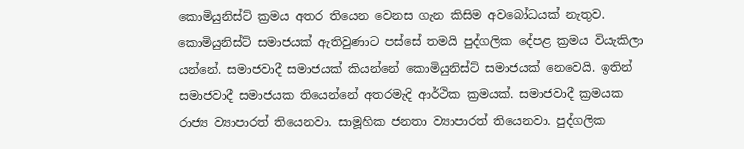කොමියුනිස්ට් ක්‍රමය අතර තියෙන වෙනස ගැන කිසිම අවබෝධයක් නැතුව. කොමියුනිස්ට් සමාජයක් ඇතිවුණාට පස්සේ තමයි පුද්ගලික දේපළ ක්‍රමය වියැකිලා යන්නේ. සමාජවාදී සමාජයක් කියන්නේ කොමියුනිස්ට් සමාජයක් නෙවෙයි. ඉතින් සමාජවාදී සමාජයක තියෙන්නේ අතරමැදි ආර්ථික ක්‍රමයක්. සමාජවාදී ක්‍රමයක රාජ්‍ය ව්‍යාපාරත් තියෙනවා. සාමූහික ජනතා ව්‍යාපාරත් තියෙනවා. පුද්ගලික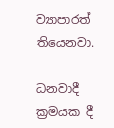ව්‍යාපාරත් තියෙනවා.

ධනවාදී ක්‍රමයක දී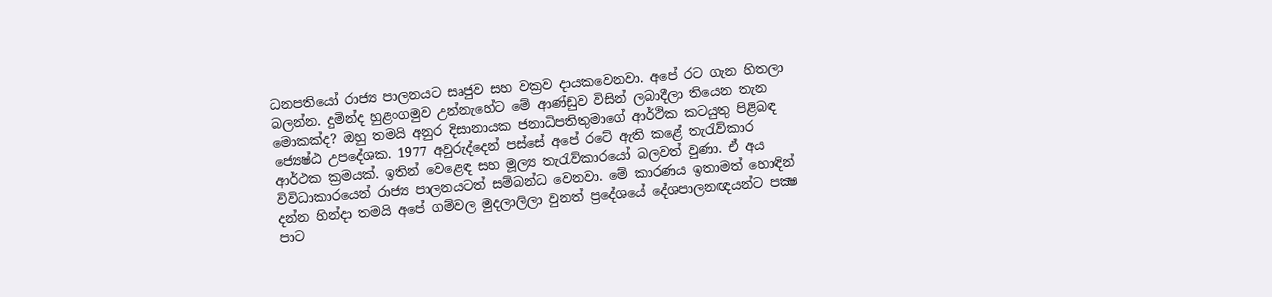ධනපතියෝ රාජ්‍ය පාලනයට සෘජුව සහ වක්‍රව දායකවෙනවා. අපේ රට ගැන හිතලා බලන්න. දුමින්ද හුළංගමුව උන්නැහේට මේ ආණ්ඩු‍ව විසින් ලබාදීලා තියෙන තැන මොකක්ද? ඔහු තමයි අනුර දිසානායක ජනාධිපතිතුමාගේ ආර්ථික කටයුතු පිළිබඳ ජ්‍යෙෂ්ඨ උපදේශක. 1977 අවුරුද්දෙන් පස්සේ අපේ රටේ ඇති කළේ තැරැව්කාර ආර්ථක ක්‍රමයක්. ඉතින් වෙළෙඳ සහ මූල්‍ය තැරැව්කාරයෝ බලවත් වුණා. ඒ අය විවිධාකාරයෙන් රාජ්‍ය පාලනයටත් සම්බන්ධ වෙනවා. මේ කාරණය ඉතාමත් හොඳින් දන්න හින්දා තමයි අපේ ගම්වල මුදලාලිලා වුනත් ප්‍රදේශයේ දේශපාලනඥයන්ට පක්‍ෂ පාට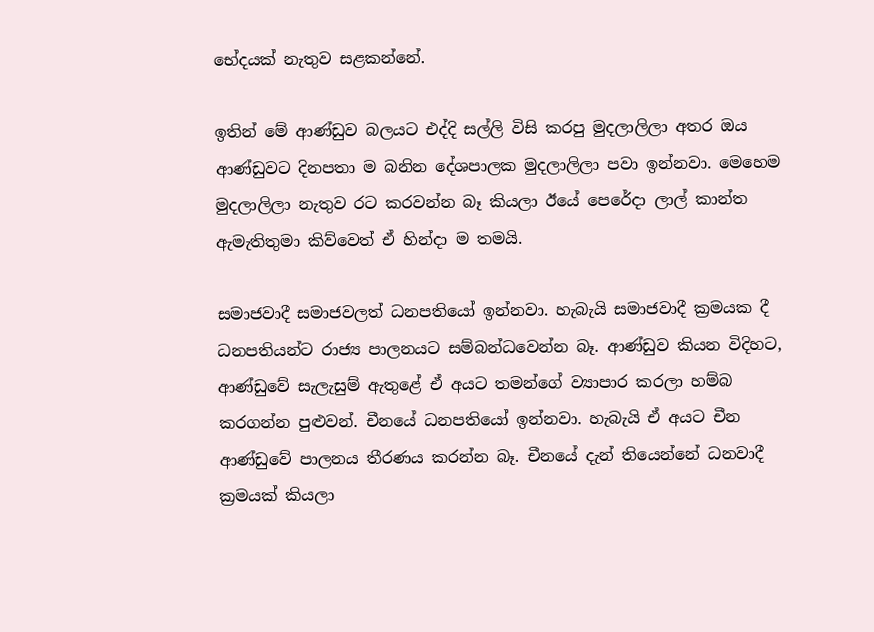භේදයක් නැතුව සළකන්නේ.

ඉතින් මේ ආණ්ඩුව බලයට එද්දි සල්ලි විසි කරපු මුදලාලිලා අතර ඔය ආණ්ඩුවට දිනපතා ම බනින දේශපාලක මුදලාලිලා පවා ඉන්නවා. මෙහෙම මුදලාලිලා නැතුව රට කරවන්න බෑ කියලා ඊයේ පෙරේදා ලාල් කාන්ත ඇමැතිතුමා කිව්වෙත් ඒ හින්දා ම තමයි.

සමාජවාදී සමාජවලත් ධනපතියෝ ඉන්නවා. හැබැයි සමාජවාදී ක්‍රමයක දී ධනපතියන්ට රාජ්‍ය පාලනයට සම්බන්ධවෙන්න බෑ. ආණ්ඩුව කියන විදිහට, ආණ්ඩුවේ සැලැසුම් ඇතුළේ ඒ අයට තමන්ගේ ව්‍යාපාර කරලා හම්බ කරගන්න පුළුවන්. චීනයේ ධනපතියෝ ඉන්නවා. හැබැයි ඒ අයට චීන ආණ්ඩුවේ පාලනය තීරණය කරන්න බෑ. චීනයේ දැන් තියෙන්නේ ධනවාදී ක්‍රමයක් කියලා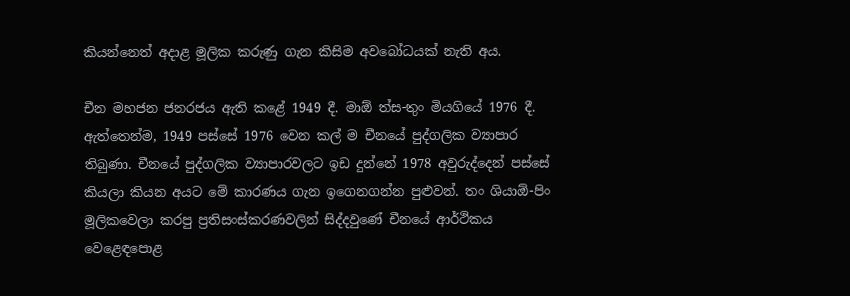කියන්නෙත් අදාළ මූලික කරුණු ගැන කිසිම අවබෝධයක් නැති අය.

චීන මහජන ජනරජය ඇති කළේ 1949 දී. මාඕ ත්ස-තුං මියගියේ 1976 දී. ඇත්තෙන්ම, 1949 පස්සේ 1976 වෙන කල් ම චීනයේ පුද්ගලික ව්‍යාපාර තිබුණා. චීනයේ පුද්ගලික ව්‍යාපාරවලට ඉඩ දුන්නේ 1978 අවුරුද්දෙන් පස්සේ කියලා කියන අයට මේ කාරණය ගැන ඉගෙනගන්න පුළුවන්. තං ශියාඕ-පිං මූලිකවෙලා කරපු ප්‍රතිසංස්කරණවලින් සිද්දවුණේ චීනයේ ආර්ථිකය වෙළෙඳපොළ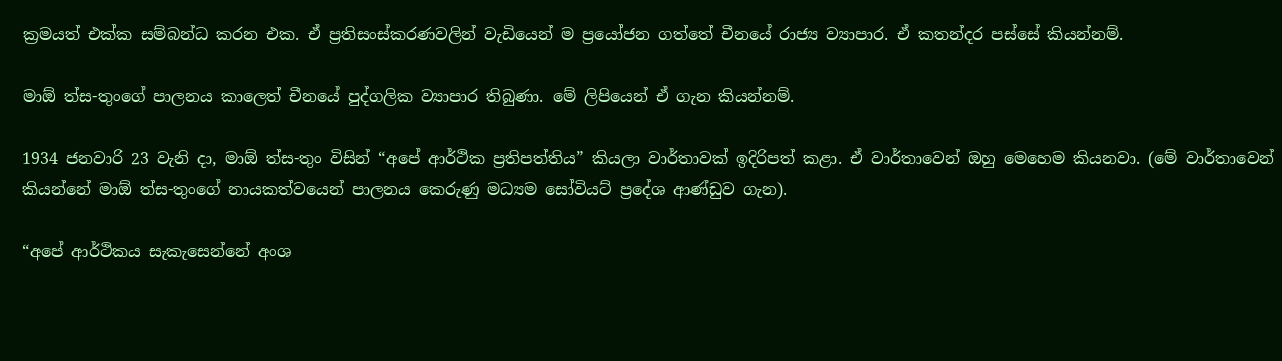ක්‍රමයත් එක්ක සම්බන්ධ කරන එක. ඒ ප්‍රතිසංස්කරණවලින් වැඩියෙන් ම ප්‍රයෝජන ගත්තේ චීනයේ රාජ්‍ය ව්‍යාපාර. ඒ කතන්දර පස්සේ කියන්නම්.

මාඕ ත්ස-තුංගේ පාලනය කාලෙත් චීනයේ පුද්ගලික ව්‍යාපාර තිබුණා. මේ ලිපියෙන් ඒ ගැන කියන්නම්.

1934 ජනවාරි 23 වැනි දා, මාඕ ත්ස-තුං විසින් “අපේ ආර්ථික ප්‍රතිපත්තිය” කියලා වාර්තාවක් ඉදිරිපත් කළා. ඒ වාර්තාවෙන් ඔහු මෙහෙම කියනවා. (මේ වාර්තාවෙන් කියන්නේ මාඕ ත්ස-තුංගේ නායකත්වයෙන් පාලනය කෙරුණු මධ්‍යම සෝවියට් ප්‍රදේශ ආණ්ඩුව ගැන).

“අපේ ආර්ථිකය සැකැසෙන්නේ අංශ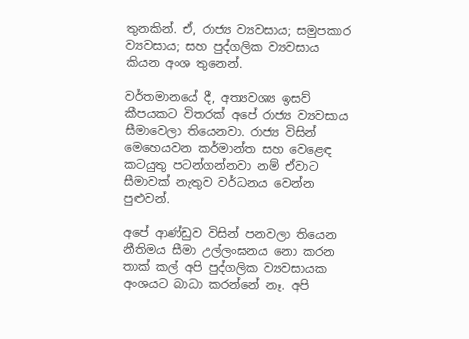තුනකින්. ඒ, රාජ්‍ය ව්‍යවසාය; සමුපකාර ව්‍යවසාය; සහ පුද්ගලික ව්‍යවසාය කියන අංශ තුනෙන්.

වර්තමානයේ දී, අත්‍යවශ්‍ය ඉසව් කීපයකට විතරක් අපේ රාජ්‍ය ව්‍යවසාය සීමාවෙලා තියෙනවා. රාජ්‍ය විසින් මෙහෙයවන කර්මාන්ත සහ වෙළෙඳ කටයුතු පටන්ගන්නවා නම් ඒවාට සීමාවක් නැතුව වර්ධනය වෙන්න පුළුවන්.

අපේ ආණ්ඩුව විසින් පනවලා තියෙන නීතිමය සීමා උල්ලංඝනය නො කරන තාක් කල් අපි පුද්ගලික ව්‍යවසායක අංශයට බාධා කරන්නේ නෑ. අපි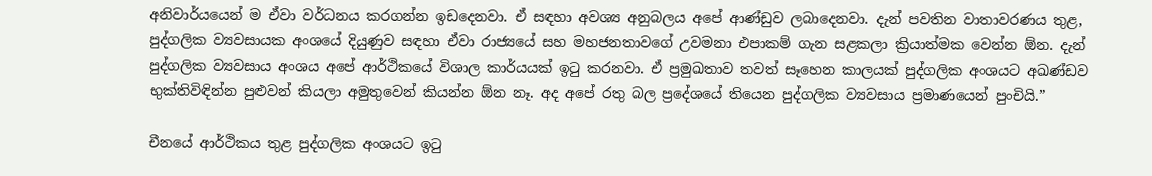අනිවාර්යයෙන් ම ඒවා වර්ධනය කරගන්න ඉඩදෙනවා. ඒ සඳහා අවශ්‍ය අනුබලය අපේ ආණ්ඩුව ලබාදෙනවා. දැන් පවතින වාතාවරණය තුළ, පුද්ගලික ව්‍යවසායක අංශයේ දියුණුව සඳහා ඒවා රාජ්‍යයේ සහ මහජනතාවගේ උවමනා එපාකම් ගැන සළකලා ක්‍රියාත්මක වෙන්න ඕන. දැන් පුද්ගලික ව්‍යවසාය අංශය අපේ ආර්ථිකයේ විශාල කාර්යයක් ඉටු කරනවා. ඒ ප්‍රමුඛතාව තවත් සෑහෙන කාලයක් පුද්ගලික අංශයට අඛණ්ඩව භුක්තිවිඳින්න පුළුවන් කියලා අමුතුවෙන් කියන්න ඕන නෑ. අද අපේ රතු බල ප්‍රදේශයේ තියෙන පුද්ගලික ව්‍යවසාය ප්‍රමාණයෙන් පුංචියි.”

චීනයේ ආර්ථිකය තුළ පුද්ගලික අංශයට ඉටු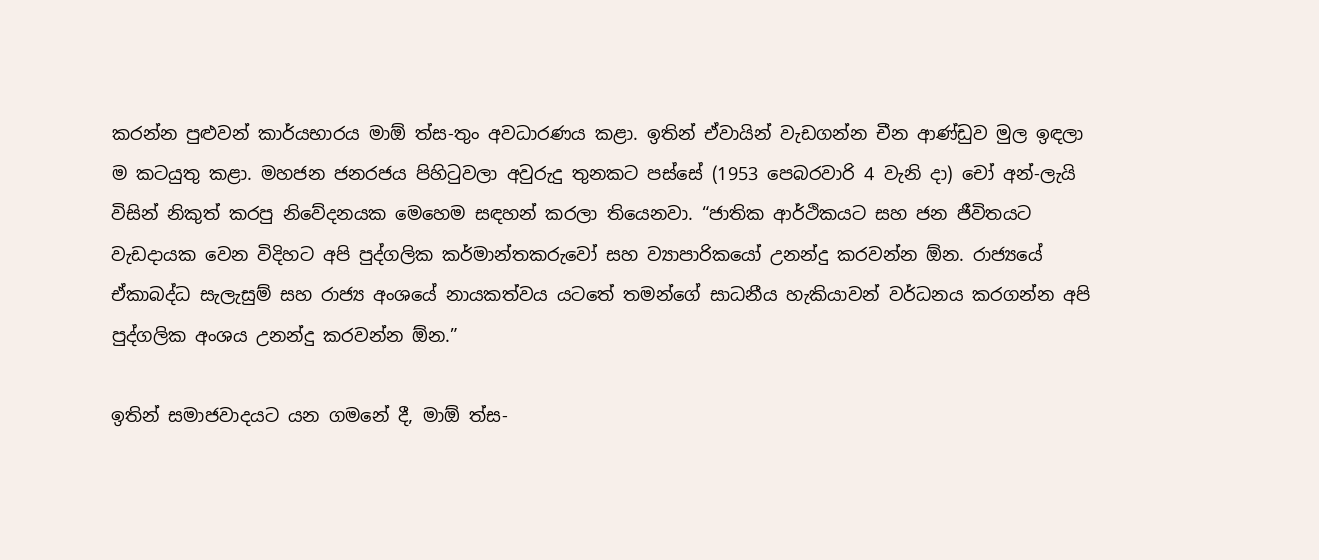කරන්න පුළුවන් කාර්යභාරය මාඕ ත්ස-තුං අවධාරණය කළා. ඉතින් ඒවායින් වැඩගන්න චීන ආණ්ඩුව මුල ඉඳලා ම කටයුතු කළා. මහජන ජනරජය පිහිටුවලා අවුරුදු තුනකට පස්සේ (1953 පෙබරවාරි 4 වැනි දා) චෝ අන්-ලැයි විසින් නිකුත් කරපු නිවේදනයක මෙහෙම සඳහන් කරලා තියෙනවා. “ජාතික ආර්ථිකයට සහ ජන ජීවිතයට වැඩදායක වෙන විදිහට අපි පුද්ගලික කර්මාන්තකරුවෝ සහ ව්‍යාපාරිකයෝ උනන්දු කරවන්න ඕන. රාජ්‍යයේ ඒකාබද්ධ සැලැසුම් සහ රාජ්‍ය අංශයේ නායකත්වය යටතේ තමන්ගේ සාධනීය හැකියාවන් වර්ධනය කරගන්න අපි පුද්ගලික අංශය උනන්දු කරවන්න ඕන.”

ඉතින් සමාජවාදයට යන ගමනේ දී, මාඕ ත්ස-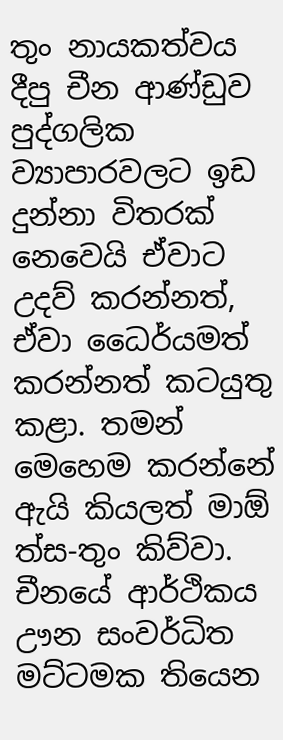තුං නායකත්වය දීපු චීන ආණ්ඩුව පුද්ගලික ව්‍යාපාරවලට ඉඩ දුන්නා විතරක් නෙවෙයි ඒවාට උදව් කරන්නත්, ඒවා ධෛර්යමත් කරන්නත් කටයුතු කළා. තමන් මෙහෙම කරන්නේ ඇයි කියලත් මාඕ ත්ස-තුං කිව්වා. චීනයේ ආර්ථිකය ඌන සංවර්ධිත මට්ටමක තියෙන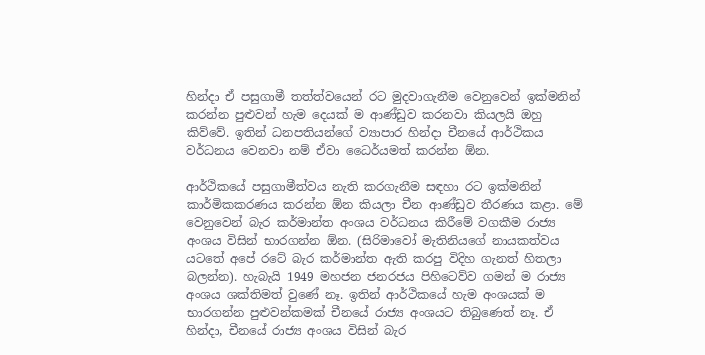හින්දා ඒ පසුගාමී තත්ත්වයෙන් රට මුදවාගැනීම වෙනුවෙන් ඉක්මනින් කරන්න පුළුවන් හැම දෙයක් ම ආණ්ඩුව කරනවා කියලයි ඔහු කිව්වේ. ඉතින් ධනපතියන්ගේ ව්‍යාපාර හින්දා චීනයේ ආර්ථිකය වර්ධනය වෙනවා නම් ඒවා ධෛර්යමත් කරන්න ඕන.

ආර්ථිකයේ පසුගාමීත්වය නැති කරගැනීම සඳහා රට ඉක්මනින් කාර්මිකකරණය කරන්න ඕන කියලා චීන ආණ්ඩුව තීරණය කළා. මේ වෙනුවෙන් බැර කර්මාන්ත අංශ‍ය වර්ධනය කිරීමේ වගකීම රාජ්‍ය අංශය විසින් භාරගන්න ඕන. (සිරිමාවෝ මැතිනියගේ නායකත්වය යටතේ අපේ රටේ බැර කර්මාන්ත ඇති කරපු විදිහ ගැනත් හිතලා බලන්න). හැබැයි 1949 මහජන ජනරජය පිහිටෙව්ව ගමන් ම රාජ්‍ය අංශය ශක්තිමත් වුණේ නෑ. ඉතින් ආර්ථිකයේ හැම අංශයක් ම භාරගන්න පුළුවන්කමක් චීනයේ රාජ්‍ය අංශයට තිබුණෙත් නෑ. ඒ හින්දා, චීනයේ රාජ්‍ය අංශය විසින් බැර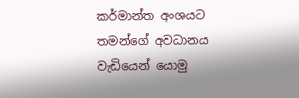කර්මාන්ත අංශයට තමන්ගේ අවධානය වැඩියෙන් යොමු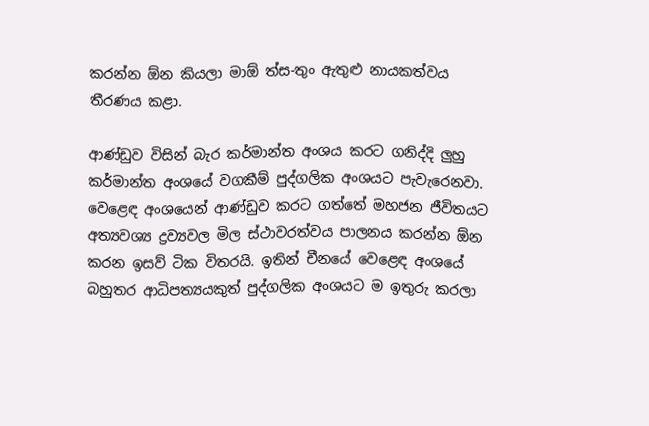කරන්න ඕන කියලා මාඕ ත්ස-තුං ඇතුළු නායකත්වය තීරණය කළා.

ආණ්ඩුව විසින් බැර කර්මාන්ත අංශය කරට ගනිද්දි ලුහු කර්මාන්ත අංශයේ වගකීම් පුද්ගලික අංශයට පැවැරෙනවා. වෙළෙඳ අංශයෙන් ආණ්ඩුව කරට ගත්තේ මහජන ජීවිතයට අත්‍යවශ්‍ය ද්‍රව්‍යවල මිල ස්ථාවරත්වය පාලනය කරන්න ඕන කරන ඉසව් ටික විතරයි. ඉතින් චීනයේ වෙළෙඳ අංශයේ බහුතර ආධිපත්‍යයකුත් පුද්ගලික අංශයට ම ඉතුරු කරලා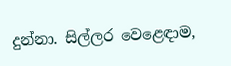දුන්නා. සිල්ලර වෙළෙඳාම,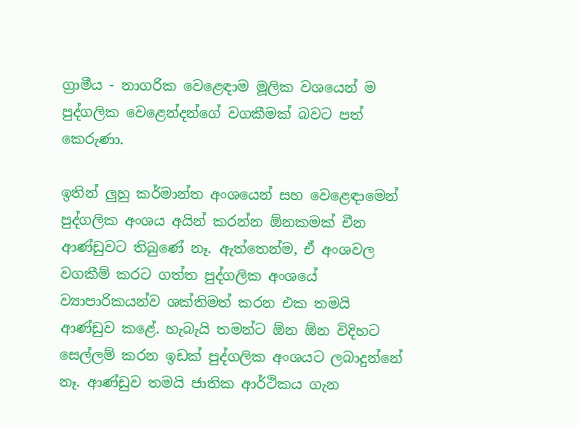ග්‍රාමීය - නාගරික වෙළෙඳාම මූලික වශයෙන් ම පුද්ගලික වෙළෙන්දන්ගේ වගකීමක් බවට පත් කෙරුණා.

ඉතින් ලුහු කර්මාන්ත අංශයෙන් සහ වෙළෙඳාමෙන් පුද්ගලික අංශය අයින් කරන්න ඕනකමක් චීන ආණ්ඩුවට තිබුණේ නෑ. ඇත්තෙන්ම, ඒ අංශවල වගකීම් කරට ගත්ත පුද්ගලික අංශයේ ව්‍යාපාරිකයන්ව ශක්තිමත් කරන එක තමයි ආණ්ඩුව කළේ. හැබැයි තමන්ට ඕන ඕන විදිහට සෙල්ලම් කරන ඉඩක් පුද්ගලික අංශයට ලබාදුන්නේ නෑ. ආණ්ඩුව තමයි ජාතික ආර්ථිකය ගැන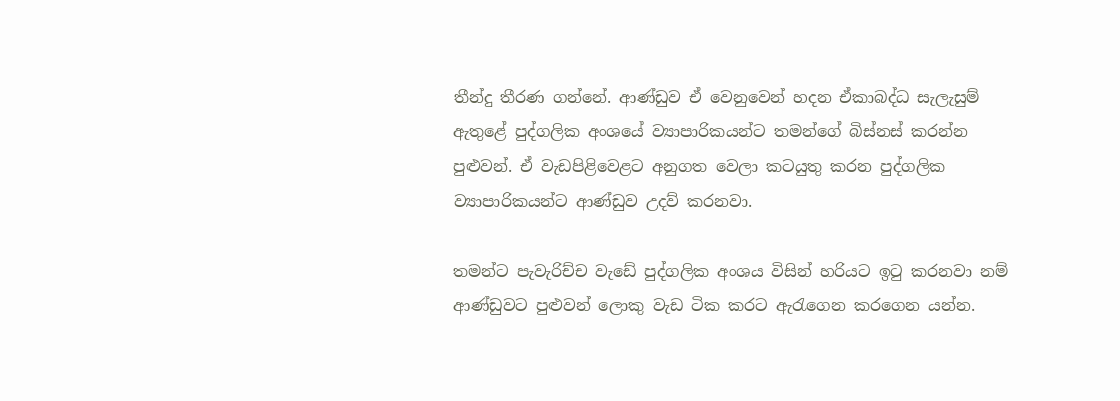තීන්දු තීරණ ගන්නේ. ආණ්ඩුව ඒ වෙනුවෙන් හදන ඒකාබද්ධ සැලැසුම් ඇතුළේ පුද්ගලික අංශයේ ව්‍යාපාරිකයන්ට තමන්ගේ බිස්නස් කරන්න පුළුවන්. ඒ වැඩපිළිවෙළට අනුගත වෙලා කටයුතු කරන පුද්ගලික ව්‍යාපාරිකයන්ට ආණ්ඩුව උදව් කරනවා.

තමන්ට පැවැරිච්ච වැඩේ පුද්ගලික අංශය විසින් හරියට ඉටු කරනවා නම් ආණ්ඩුවට පුළුවන් ලොකු වැඩ ටික කරට ඇරැගෙන කරගෙන යන්න.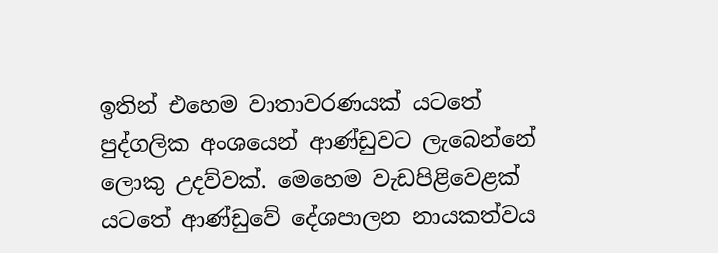ඉතින් එහෙම වාතාවරණයක් යටතේ පුද්ගලික අංශයෙන් ආණ්ඩුවට ලැබෙන්නේ ලොකු උදව්වක්. මෙහෙම වැඩපිළිවෙළක් යටතේ ආණ්ඩුවේ දේශපාලන නායකත්වය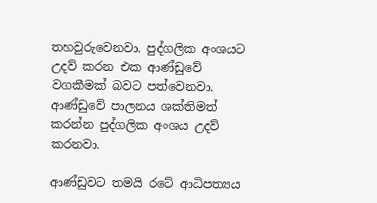තහවුරුවෙනවා. පුද්ගලික අංශයට උදව් කරන එක ආණ්ඩුවේ වගකීමක් බවට පත්වෙනවා. ආණ්ඩුවේ පාලනය ශක්තිමත් කරන්න පුද්ගලික අංශය උදව් කරනවා.

ආණ්ඩුවට තමයි රටේ ආධිපත්‍යය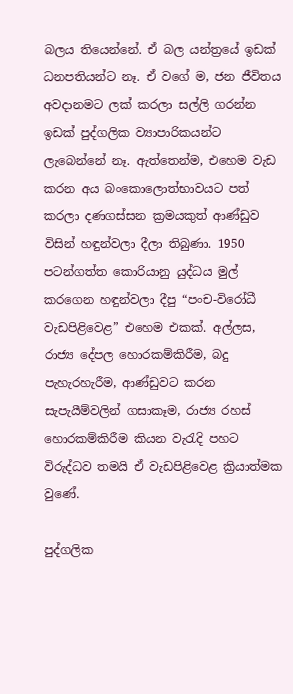බලය තියෙන්නේ. ඒ බල යන්ත්‍රයේ ඉඩක් ධනපතියන්ට නෑ. ඒ වගේ ම, ජන ජීවිතය අවදානමට ලක් කරලා සල්ලි ගරන්න ඉඩක් පුද්ගලික ව්‍යාපාරිකයන්ට ලැබෙන්නේ නෑ. ඇත්තෙන්ම, එහෙම වැඩ කරන අය බංකොලොත්භාවයට පත් කරලා දණගස්සන ක්‍රමයකුත් ආණ්ඩුව විසින් හඳුන්වලා දීලා තිබුණා. 1950 පටන්ගත්ත කොරියානු යුද්ධය මුල් කරගෙන හඳුන්වලා දීපු “පංච-විරෝධී වැඩපිළිවෙළ” එහෙම එකක්. අල්ලස, රාජ්‍ය දේපල හොරකම්කිරීම, බදු පැහැරහැරීම, ආණ්ඩුවට කරන සැපැයීම්වලින් ගසාකෑම, රාජ්‍ය රහස් හොරකම්කිරීම කියන වැරැදි පහට විරුද්ධව තමයි ඒ වැඩපිළිවෙළ ක්‍රියාත්මක වුණේ.

පුද්ගලික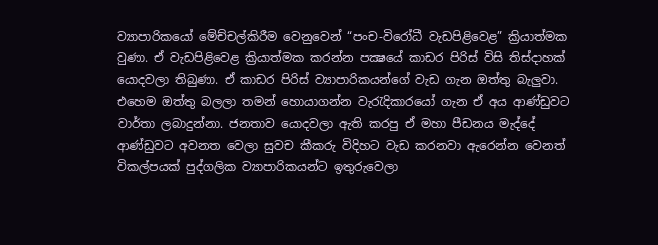ව්‍යාපාරිකයෝ මේච්චල්කිරීම වෙනුවෙන් “පංච-විරෝධී වැඩපිළිවෙළ” ක්‍රියාත්මක වුණා. ඒ වැඩපිළිවෙළ ක්‍රියාත්මක කරන්න පක්‍ෂයේ කාඩර පිරිස් විසි තිස්දාහක් යොදවලා තිබුණා. ඒ කාඩර පිරිස් ව්‍යාපාරිකයන්ගේ වැඩ ගැන ඔත්තු බැලුවා. එහෙම ඔත්තු බලලා තමන් හොයාගන්න වැරැදිකාරයෝ ගැන ඒ අය ආණ්ඩුවට වාර්තා ලබාදුන්නා. ජනතාව යොදවලා ඇති කරපු ඒ මහා පීඩනය මැද්දේ ආණ්ඩුවට අවනත වෙලා සුවච කීකරු විදිහට වැඩ කරනවා ඇරෙන්න වෙනත් විකල්පයක් පුද්ගලික ව්‍යාපාරිකයන්ට ඉතුරුවෙලා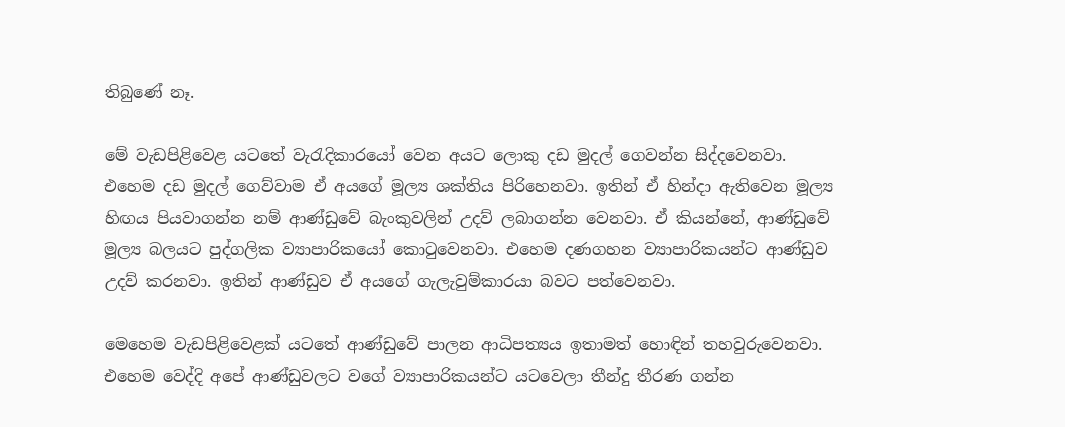තිබුණේ නෑ.

මේ වැඩපිළිවෙළ යටතේ වැරැදිකාරයෝ වෙන අයට ලොකු දඩ මුදල් ගෙවන්න සිද්දවෙනවා. එහෙම දඩ මුදල් ගෙව්වාම ඒ අයගේ මූල්‍ය ශක්තිය පිරිහෙනවා. ඉතින් ඒ හින්දා ඇතිවෙන මූල්‍ය හිඟය පියවාගන්න නම් ආණ්ඩුවේ බැංකුවලින් උදව් ලබාගන්න වෙනවා. ඒ කියන්නේ, ආණ්ඩුවේ මූල්‍ය බලයට පුද්ගලික ව්‍යාපාරිකයෝ කොටුවෙනවා. එහෙම දණගහන ව්‍යාපාරිකයන්ට ආණ්ඩුව උදව් කරනවා. ඉතින් ආණ්ඩුව ඒ අයගේ ගැලැවුම්කාරයා බවට පත්වෙනවා.

මෙහෙම වැඩපිළිවෙළක් යටතේ ආණ්ඩුවේ පාලන ආධිපත්‍යය ඉතාමත් හොඳින් තහවුරුවෙනවා. එහෙම වෙද්දි අපේ ආණ්ඩුවලට වගේ ව්‍යාපාරිකයන්ට යටවෙලා තීන්දු තීරණ ගන්න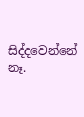සිද්දවෙන්නේ නෑ.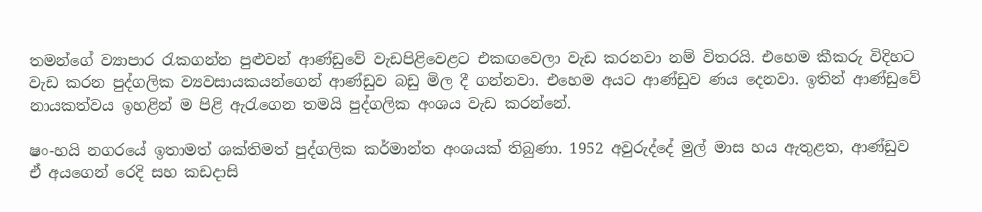තමන්ගේ ව්‍යාපාර රැකගන්න පුළුවන් ආණ්ඩුවේ වැඩපිළිවෙළට එකඟවෙලා වැඩ කරනවා නම් විතරයි. එහෙම කීකරු විදිහට වැඩ කරන පුද්ගලික ව්‍යවසායකයන්ගෙන් ආණ්ඩුව බඩු මිල දී ගන්නවා. එහෙම අයට ආණ්ඩුව ණය දෙනවා. ඉතින් ආණ්ඩුවේ නායකත්වය ඉහළින් ම පිළි ඇරැගෙන තමයි පුද්ගලික අංශය වැඩ කරන්නේ.

ෂං-හයි නගරයේ ඉතාමත් ශක්තිමත් පුද්ගලික කර්මාන්ත අංශයක් තිබුණා. 1952 අවුරුද්දේ මුල් මාස හය ඇතුළත, ආණ්ඩුව ඒ අයගෙන් රෙදි සහ කඩදාසි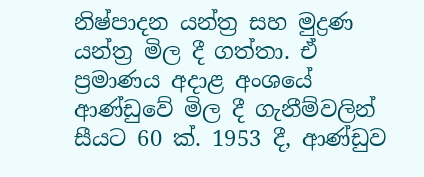නිෂ්පාදන යන්ත්‍ර සහ මුද්‍රණ යන්ත්‍ර මිල දී ගත්තා. ඒ ප්‍රමාණය අදාළ අංශයේ ආණ්ඩුවේ මිල දී ගැනීම්වලින් සීයට 60 ක්. 1953 දී, ආණ්ඩුව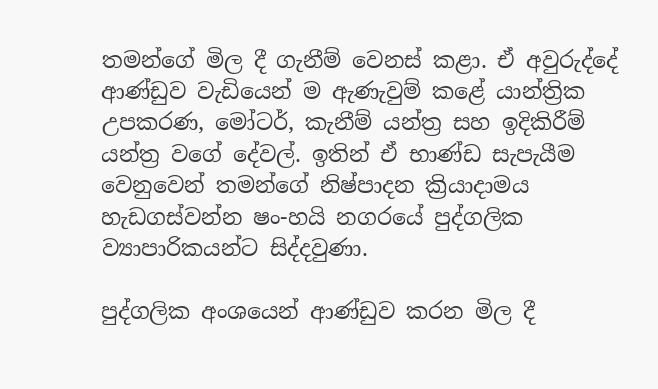තමන්ගේ මිල දී ගැනීම් වෙනස් කළා. ඒ අවුරුද්දේ ආණ්ඩුව වැඩියෙන් ම ඇණැවුම් කළේ යාන්ත්‍රික උපකරණ, මෝටර්, කැනීම් යන්ත්‍ර සහ ඉදිකිරීම් යන්ත්‍ර වගේ දේවල්. ඉතින් ඒ භාණ්ඩ සැපැයීම වෙනුවෙන් තමන්ගේ නිෂ්පාදන ක්‍රියාදාමය හැඩගස්වන්න ෂං-හයි නගරයේ පුද්ගලික ව්‍යාපාරිකයන්ට සිද්දවුණා.

පුද්ගලික අංශයෙන් ආණ්ඩුව කරන මිල දී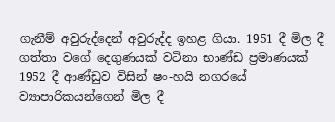ගැනීම් අවුරුද්දෙන් අවුරුද්ද ඉහළ ගියා. 1951 දී මිල දී ගත්තා වගේ දෙගුණයක් වටිනා භාණ්ඩ ප්‍රමාණයක් 1952 දී ආණ්ඩුව විසින් ෂං-හයි නගරයේ ව්‍යාපාරිකයන්ගෙන් මිල දී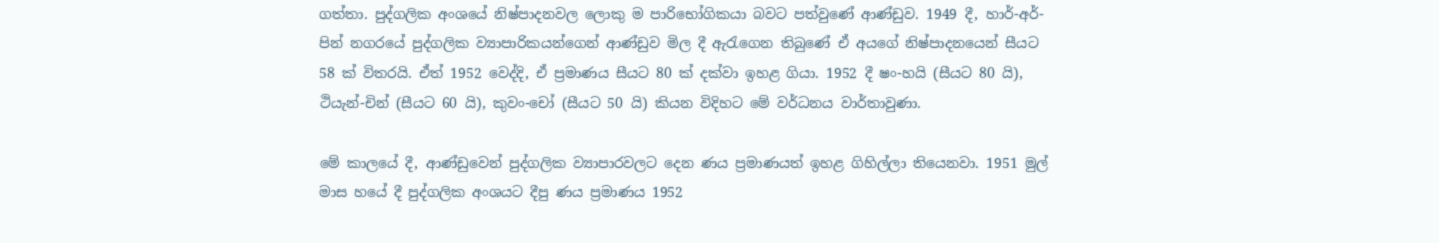ගත්තා. පුද්ගලික අංශයේ නිෂ්පාදනවල ලොකු ම පාරිභෝගිකයා බවට පත්වුණේ ආණ්ඩුව. 1949 දී, හාර්-අර්-පින් නගරයේ පුද්ගලික ව්‍යාපාරිකයන්ගෙන් ආණ්ඩුව මිල දී ඇරැගෙන තිබුණේ ඒ අයගේ නිෂ්පාදනයෙන් සීයට 58 ක් විතරයි. ඒත් 1952 වෙද්දි, ඒ ප්‍රමාණය සීයට 80 ක් දක්වා ඉහළ ගියා. 1952 දී ෂං-හයි (සීයට 80 යි), ථියැන්-චින් (සීයට 60 යි), කුවං-චෝ (සීයට 50 යි) කියන විදිහට මේ වර්ධනය වාර්තාවුණා.

මේ කාලයේ දී, ආණ්ඩුවෙන් පුද්ගලික ව්‍යාපාරවලට දෙන ණය ප්‍රමාණයත් ඉහළ ගිහිල්ලා තියෙනවා. 1951 මුල් මාස හයේ දී පුද්ගලික අංශයට දීපු ණය ප්‍රමාණය 1952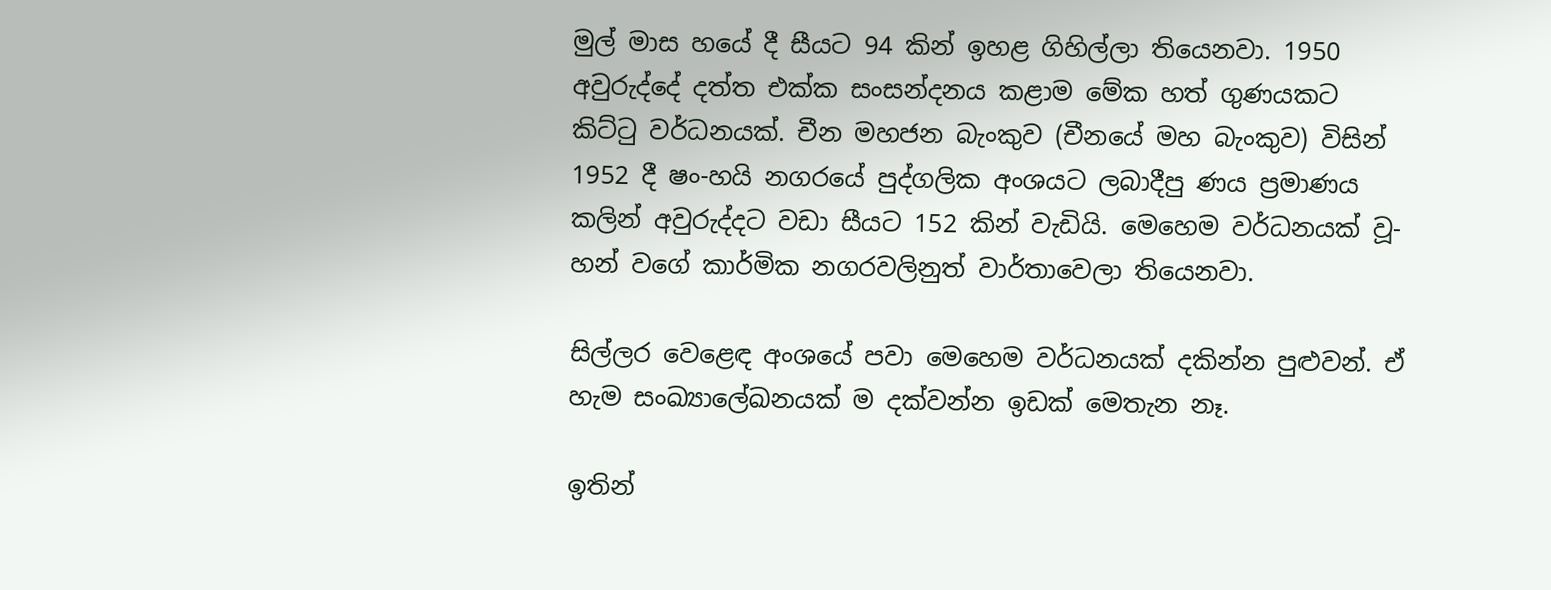මුල් මාස හයේ දී සීයට 94 කින් ඉහළ ගිහිල්ලා තියෙනවා. 1950 අවුරුද්දේ දත්ත එක්ක සංසන්දනය කළාම මේක හත් ගුණයකට කිට්ටු වර්ධනයක්. චීන මහජන බැංකුව (චීනයේ මහ බැංකුව) විසින් 1952 දී ෂං-හයි නගරයේ පුද්ගලික අංශයට ලබාදීපු ණය ප්‍රමාණය කලින් අවුරුද්දට වඩා සීයට 152 කින් වැඩියි. මෙහෙම වර්ධනයක් වූ-හන් වගේ කාර්මික නගරවලිනුත් වාර්තාවෙලා තියෙනවා.

සිල්ලර වෙළෙඳ අංශයේ පවා මෙහෙම වර්ධනයක් දකින්න පුළුවන්. ඒ හැම සංඛ්‍යාලේඛනයක් ම දක්වන්න ඉඩක් මෙතැන නෑ.

ඉතින්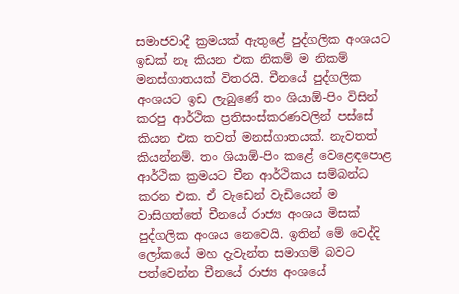සමාජවාදී ක්‍රමයක් ඇතුළේ පුද්ගලික අංශයට ඉඩක් නෑ කියන එක නිකම් ම නිකම් මනස්ගාතයක් විතරයි. චීනයේ පුද්ගලික අංශයට ඉඩ ලැබුණේ තං ශියාඕ-පිං විසින් කරපු ආර්ථික ප්‍රතිසංස්කරණවලින් පස්සේ කියන එක තවත් මනස්ගාතයක්. නැවතත් කියන්නම්. තං ශියාඕ-පිං කළේ වෙළෙඳපොළ ආර්ථික ක්‍රමයට චීන ආර්ථිකය සම්බන්ධ කරන එක. ඒ වැඩෙන් වැඩියෙන් ම වාසිගත්තේ චීනයේ රාජ්‍ය අංශය මිසක් පුද්ගලික අංශය නෙවෙයි. ඉතින් මේ වෙද්දි ලෝකයේ මහ දැවැන්ත සමාගම් බවට පත්වෙන්න චීනයේ රාජ්‍ය අංශයේ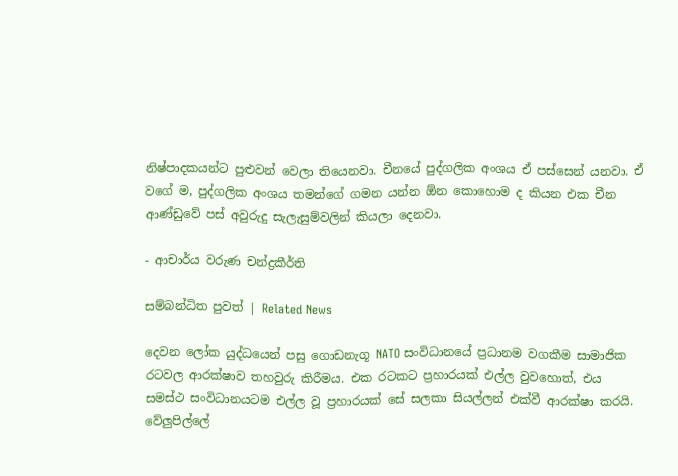නිෂ්පාදකයන්ට පුළුවන් වෙලා තියෙනවා. චීනයේ පුද්ගලික අංශය ඒ පස්සෙන් යනවා. ඒ වගේ ම, පුද්ගලික අංශය තමන්ගේ ගමන යන්න ඕන කොහොම ද කියන එක චීන ආණ්ඩුවේ පස් අවුරුදු සැලැසුම්වලින් කියලා දෙනවා.

- ආචාර්ය වරුණ චන්ද්‍රකීර්ති

සම්බන්ධිත පුවත් | Related News

දෙවන ලෝක යුද්ධයෙන් පසු ගොඩනැගූ NATO සංවිධානයේ ප්‍රධානම වගකීම සාමාජික රටවල ආරක්ෂාව තහවුරු කිරීමය. එක රටකට ප්‍රහාරයක් එල්ල වුවහොත්, එය සමස්ථ සංවිධානයටම එල්ල වූ ප්‍රහාරයක් සේ සලකා සියල්ලන් එක්වී ආරක්ෂා කරයි.
වේලුපිල්ලේ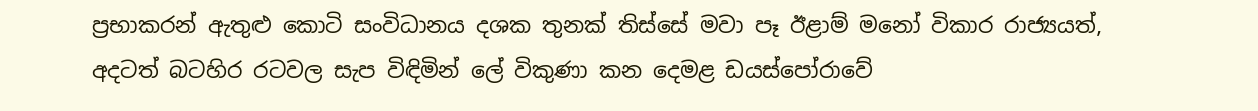ප්‍රභාකරන් ඇතුළු කොටි සංවිධානය දශක තුනක් තිස්සේ මවා පෑ ඊළාම් මනෝ විකාර රාජ්‍යයත්, අදටත් බටහිර රටවල සැප විඳිමින් ලේ විකුණා කන දෙමළ ඩයස්පෝරාවේ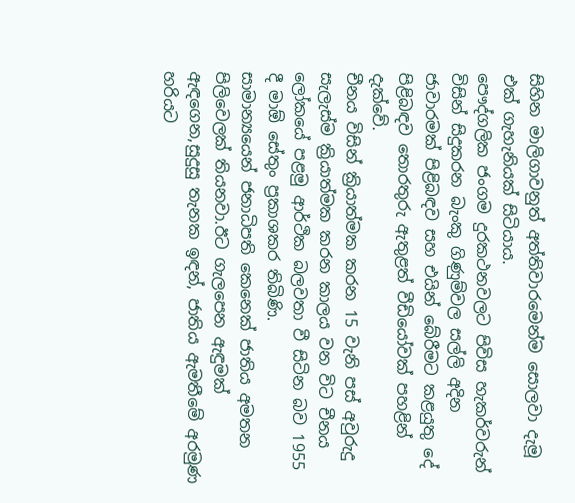සිහින මාලිගාවනුත් අත්තිවාරමෙන්ම සොලවා දැමූ එක් ගැහැනියක් සිටියාය.
පෞද්ගලික ජංගම දුරකථනවලට පිවිස හැකර්වරුන් විසින් සිදුකරන බැංකු ගිණුම්වල සල්ලි අදින ජාවාරමක් පිළිබඳව සහ එයින් බේරීමට කළයුතු දේ පිළිබඳව තොරතුරු ඇතුළත් වීඩියෝවක් පහළින් දැක්වේ.
චීනය විසින් ක්‍රියාත්මක කරන 15 වැනි පස් අවුරුදු සැලැස්ම ක්‍රියාත්මක කරන කාලය වන විට චීනය ලෝකයේ පළමු ආර්ථික බලවතා වී සිටින බව 1955 දී මාඕ සේතුං ප්‍රකාශකර තිබිණි.
සාමාන්‍යයෙන් ජනාධිපති කෙනෙක් ජාතිය අමතන පිලිවෙලක් තියනවා.ඊට ගැලපෙන ඇඳුමක් ඇඳගෙන,සුදුසු තැනක ඉඳන්, ජාතිය ඇමතීමේ අරමුණ හරියට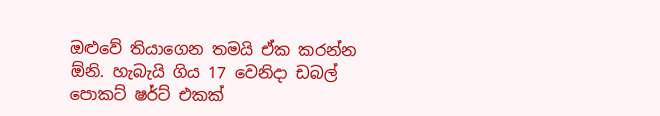ඔළුවේ තියාගෙන තමයි ඒක කරන්න ඕනි. හැබැයි ගිය 17 වෙනිදා ඩබල් පොකට් ෂර්ට් එකක්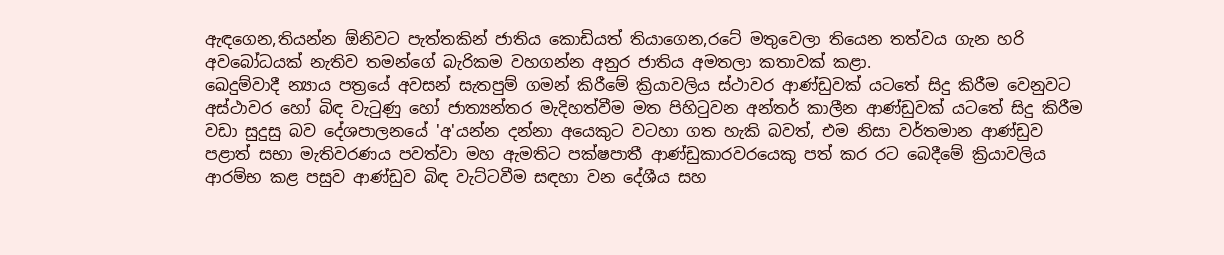ඇඳගෙන,තියන්න ඕනිවට පැත්තකින් ජාතිය කොඩියත් තියාගෙන,රටේ මතුවෙලා තියෙන තත්වය ගැන හරි අවබෝධයක් නැතිව තමන්ගේ බැරිකම වහගන්න අනුර ජාතිය අමතලා කතාවක් කළා.
ඛෙදුම්වාදී න්‍යාය පත්‍රයේ අවසන් සැතපුම් ගමන් කිරීමේ ක්‍රියාවලිය ස්ථාවර ආණ්ඩුවක් යටතේ සිදු කිරීම වෙනුවට අස්ථාවර හෝ බිඳ වැටුණු හෝ ජාත්‍යන්තර මැදිහත්වීම මත පිහිටුවන අන්තර් කාලීන ආණ්ඩුවක් යටතේ සිදු කිරීම වඩා සුදුසු බව දේශපාලනයේ 'අ'යන්න දන්නා අයෙකුට වටහා ගත හැකි බවත්, එම නිසා වර්තමාන ආණ්ඩුව පළාත් සභා මැතිවරණය පවත්වා මහ ඇමතිට පක්ෂපාතී ආණ්ඩුකාරවරයෙකු පත් කර රට බෙදීමේ ක්‍රියාවලිය ආරම්භ කළ පසුව ආණ්ඩුව බිඳ වැට්ටවීම සඳහා වන දේශීය සහ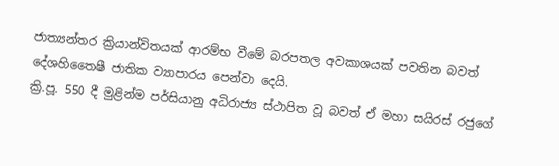ජාත්‍යන්තර ක්‍රියාන්විතයක් ආරම්භ වීමේ බරපතල අවකාශයක් පවතින බවත් දේශහිතෛෂී ජාතික ව්‍යාපාරය පෙන්වා දෙයි.
ක්‍රි.පූ. 550 දී මුළින්ම පර්සියානු අධිරාජ්‍ය ස්ථාපිත වූ බවත් ඒ මහා සයිරස් රජුගේ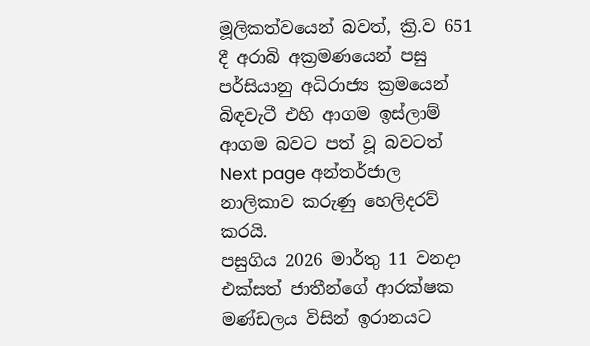මූලිකත්වයෙන් බවත්, ක්‍රි.ව 651 දී අරාබි අක්‍රමණයෙන් පසු පර්සියානු අධිරාජ්‍ය ක්‍රමයෙන් බිඳවැටී එහි ආගම ඉස්ලාම් ආගම බවට පත් වූ බවටත් Next page අන්තර්ජාල නාලිකාව කරුණු හෙලිදරව් කරයි.
පසුගිය 2026 මාර්තු 11 වනදා එක්සත් ජාතීන්ගේ ආරක්ෂක මණ්ඩලය විසින් ඉරානයට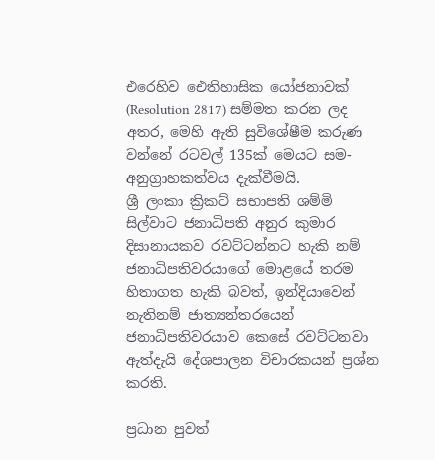එරෙහිව ඓතිහාසික යෝජනාවක් (Resolution 2817) සම්මත කරන ලද අතර, මෙහි ඇති සුවිශේෂීම කරුණ වන්නේ රටවල් 135ක් මෙයට සම-අනුග්‍රාහකත්වය දැක්වීමයි.
ශ්‍රී ලංකා ක්‍රිකට් සභාපති ශම්මි සිල්වාට ජනාධිපති අනුර කුමාර දිසානායකව රවට්ටන්නට හැකි නම් ජනාධිපතිවරයාගේ මොළයේ තරම හිතාගත හැකි බවත්, ඉන්දියාවෙන් නැතිනම් ජාත්‍යන්තරයෙන් ජනාධිපතිවරයාව කෙසේ රවට්ටනවා ඇත්දැයි දේශපාලන විචාරකයන් ප්‍රශ්න කරති.

ප්‍රධාන පුවත්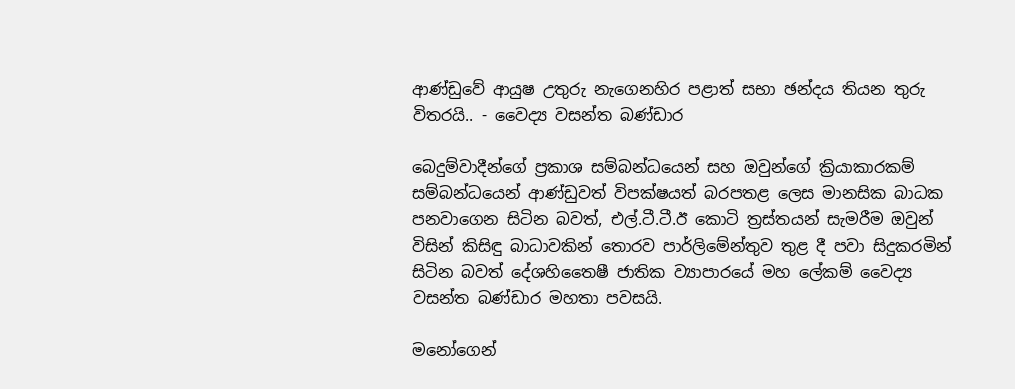ආණ්ඩුවේ ආයුෂ උතුරු නැගෙනහිර පළාත් සභා ඡන්දය තියන තුරු විතරයි.. - වෛද්‍ය වසන්ත බණ්ඩාර

බෙදුම්වාදීන්ගේ ප්‍රකාශ සම්බන්ධයෙන් සහ ඔවුන්ගේ ක්‍රියාකාරකම් සම්බන්ධයෙන් ආණ්ඩුවත් විපක්ෂයත් බරපතළ ලෙස මානසික බාධක පනවාගෙන සිටින බවත්, එල්.ටී.ටී.ඊ කොටි ත්‍රස්තයන් සැමරීම ඔවුන් විසින් කිසිඳු බාධාවකින් තොරව පාර්ලිමේන්තුව තුළ දී පවා සිදුකරමින් සිටින බවත් දේශහිතෛෂී ජාතික ව්‍යාපාරයේ මහ ලේකම් වෛද්‍ය වසන්ත බණ්ඩාර මහතා පවසයි.

මනෝගෙන්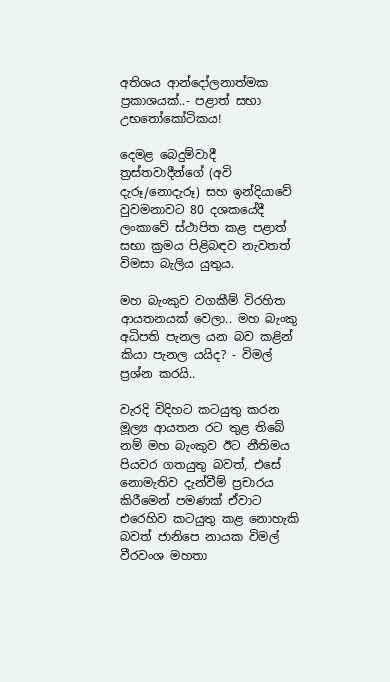අතිශය ආන්දෝලනාත්මක ප්‍රකාශයක්..- පළාත් සභා උභතෝකෝටිකය!

දෙමළ බෙදුම්වාදී ත්‍රස්තවාදීන්ගේ (අවි දැරූ/නොදැරූ) සහ ඉන්දියාවේ වුවමනාවට 80 දශකයේදී ලංකාවේ ස්ථාපිත කළ පළාත් සභා ක්‍රමය පිළිබඳව නැවතත් විමසා බැලිය යුතුය.

මහ බැංකුව වගකීම් විරහිත ආයතනයක් වෙලා.. මහ බැංකු අධිපති පැනල යන බව කළින් කියා පැනල යයිද? - විමල් ප්‍රශ්න කරයි..

වැරදි විදිහට කටයුතු කරන මූල්‍ය ආයතන රට තුළ තිබේ නම් මහ බැංකුව ඊට නීතිමය පියවර ගතයුතු බවත්, එසේ නොමැතිව දැන්වීම් ප්‍රචාරය කිරීමෙන් පමණක් ඒවාට එරෙහිව කටයුතු කළ නොහැකි බවත් ජානිපෙ නායක විමල් වීරවංශ මහතා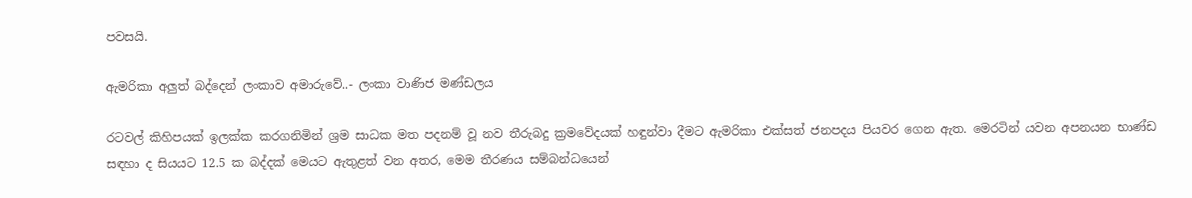පවසයි.

ඇමරිකා අලුත් බද්දෙන් ලංකාව අමාරුවේ..- ලංකා වාණිජ මණ්ඩලය

රටවල් කිහිපයක් ඉලක්ක කරගනිමින් ශ්‍රම සාධක මත පදනම් වූ නව තීරුබදු ක්‍රමවේදයක් හඳුන්වා දීමට ඇමරිකා එක්සත් ජනපදය පියවර ගෙන ඇත. මෙරටින් යවන අපනයන භාණ්ඩ සඳහා ද සියයට 12.5 ක බද්දක් මෙයට ඇතුළත් වන අතර, මෙම තීරණය සම්බන්ධයෙන්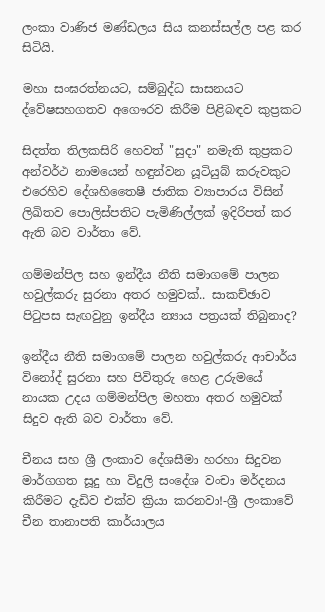ලංකා වාණිජ මණ්ඩලය සිය කනස්සල්ල පළ කර සිටියි.

මහා සංඝරත්නයට, සම්බුද්ධ සාසනයට ද්වේෂසහගතව අගෞරව කිරීම පිළිබඳව කුප්‍රකට

සිදත්ත තිලකසිරි හෙවත් "සුදා" නමැති කුප්‍රකට අන්වර්ථ නාමයෙන් හඳුන්වන යූටියුබ් කරුවකුට එරෙහිව දේශහිතෛෂී ජාතික ව්‍යාපාරය විසින් ලිඛිතව පොලිස්පතිට පැමිණිල්ලක් ඉදිරිපත් කර ඇති බව වාර්තා වේ.

ගම්මන්පිල සහ ඉන්දීය නීති සමාගමේ පාලන හවුල්කරු සුරනා අතර හමුවක්.. සාකච්ඡාව පිටුපස සැඟවුනු ඉන්දීය න්‍යාය පත්‍රයක් තිබුනාද?

ඉන්දීය නීති සමාගමේ පාලන හවුල්කරු ආචාර්ය විනෝද් සුරනා සහ පිවිතුරු හෙළ උරුමයේ නායක උදය ගම්මන්පිල මහතා අතර හමුවක් සිදුව ඇති බව වාර්තා වේ.

චීනය සහ ශ්‍රී ලංකාව දේශසීමා හරහා සිදුවන මාර්ගගත සූදු හා විදුලි සංදේශ වංචා මර්දනය කිරීමට දැඩිව එක්ව ක්‍රියා කරනවා!-ශ්‍රී ලංකාවේ චීන තානාපති කාර්යාලය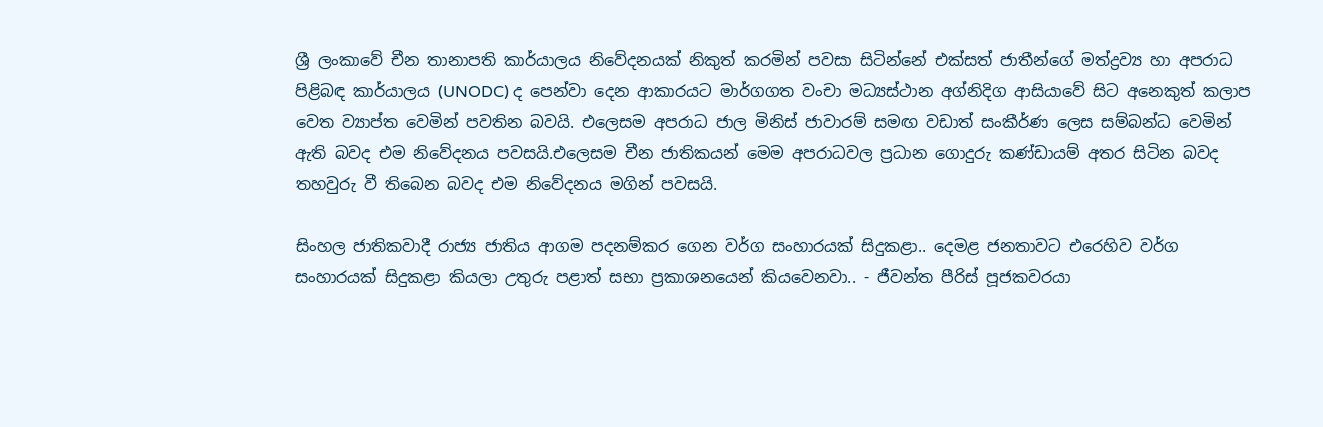ශ්‍රී ලංකාවේ චීන තානාපති කාර්යාලය නිවේදනයක් නිකුත් කරමින් පවසා සිටින්නේ එක්සත් ජාතීන්ගේ මත්ද්‍රව්‍ය හා අපරාධ පිළිබඳ කාර්යාලය (UNODC) ද පෙන්වා දෙන ආකාරයට මාර්ගගත වංචා මධ්‍යස්ථාන අග්නිදිග ආසියාවේ සිට අනෙකුත් කලාප වෙත ව්‍යාප්ත වෙමින් පවතින බවයි. එලෙසම අපරාධ ජාල මිනිස් ජාවාරම් සමඟ වඩාත් සංකීර්ණ ලෙස සම්බන්ධ වෙමින් ඇති බවද එම නිවේදනය පවසයි.එලෙසම චීන ජාතිකයන් මෙම අපරාධවල ප්‍රධාන ගොදුරු කණ්ඩායම් අතර සිටින බවද තහවුරු වී තිබෙන බවද එම නිවේදනය මගින් පවසයි.

සිංහල ජාතිකවාදී රාජ්‍ය ජාතිය ආගම පදනම්කර ගෙන වර්ග සංහාරයක් සිදුකළා.. දෙමළ ජනතාවට එරෙහිව වර්ග සංහාරයක් සිදුකළා කියලා උතුරු පළාත් සභා ප්‍රකාශනයෙන් කියවෙනවා.. - ජීවන්ත පීරිස් පූජකවරයා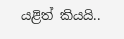යළිත් කියයි..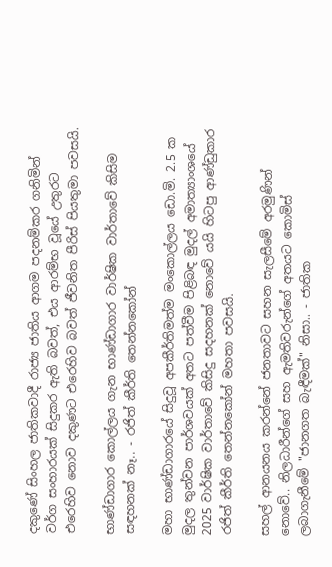දකුණේ සිංහල ජාතිකවාදී රාජ්‍ය ජාතිය ආගම පදනම්කර ගනිමින් වර්ග සංහාරයක් සිදුකර ඇති බවත්, එය ආරම්භ වූයේ උතුරට එරෙහිව නොව දකුණට එරෙහිව බවත් ජීවනිත පීරිස් පියතුමා පවසයි.

භාණ්ඩාගාර කොල්ලය ගැන භාණ්ඩාගාර වාර්ෂික වාර්තාවේ කිසිම සඳහනක් නෑ.. - රජිත් කීර්ති තෙන්නකෝන්

මහා භාණ්ඩාගාරයේ සිදුවූ අපකීර්තිමත්ම මංකොල්ලය ඩො.මි. 2.5 ක මුදල තුන්වන පාර්ශවයක් අතට පත්වීම පිළිබඳ මුදල් අමාත්‍යාංශයේ 2025 වාර්ෂික වාර්තාවේ කිසිදු සදහනක් නොවේ යයි හිටපු ආණ්ඩුකාර රජිත් කීර්ති තෙන්නකෝන් මහතා පවසයි.

සහල් ආනයනය කරන්නේ ජනතාවට සහන සැලසීමේ අරමුණින් නොවේ.. නිලධාරීන්ගේ සහ ඇමතිවරුන්ගේ අතයට කොමිස් ලබාගැනීමේ "ජානගත බැඳීමක්" නිසා.. - ජාතික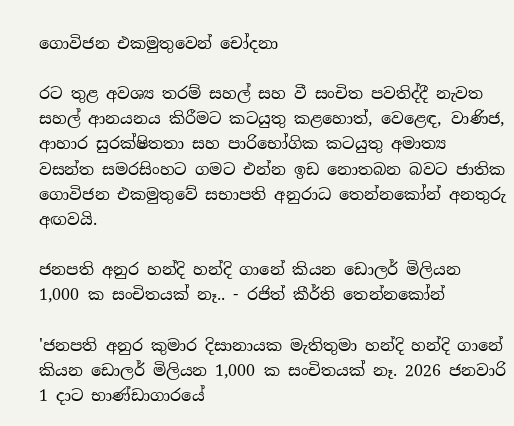ගොවිජන එකමුතුවෙන් චෝදනා

රට තුළ අවශ්‍ය තරම් සහල් සහ වී සංචිත පවතිද්දී නැවත සහල් ආනයනය කිරීමට කටයුතු කළහොත්, වෙළෙඳ, වාණිජ, ආහාර සුරක්ෂිතතා සහ පාරිභෝගික කටයුතු අමාත්‍ය වසන්ත සමරසිංහට ගමට එන්න ඉඩ නොතබන බවට ජාතික ගොවිජන එකමුතුවේ සභාපති අනුරාධ තෙන්නකෝන් අනතුරු අඟවයි.

ජනපති අනුර හන්දි හන්දි ගානේ කියන ඩොලර් මිලියන 1,000 ක සංචිතයක් නෑ.. - රජිත් කීර්ති තෙන්නකෝන්

'ජනපති අනුර කුමාර දිසානායක මැතිතුමා හන්දි හන්දි ගානේ කියන ඩොලර් මිලියන 1,000 ක සංචිතයක් නෑ. 2026 ජනවාරි 1 දාට භාණ්ඩාගාරයේ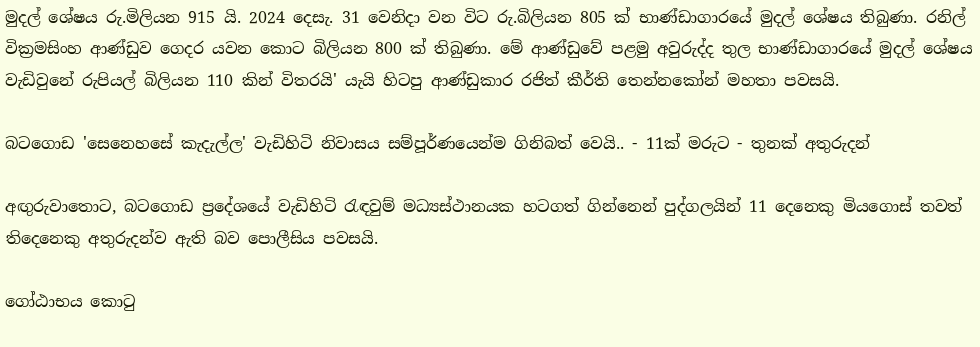මුදල් ශේෂය රු.මිලියන 915 යි. 2024 දෙසැ. 31 වෙනිදා වන විට රු.බිලියන 805 ක් භාණ්ඩාගාරයේ මුදල් ශේෂය තිබුණා. රනිල් වික්‍රමසිංහ ආණ්ඩුව ගෙදර යවන කොට බිලියන 800 ක් තිබුණා. මේ ආණ්ඩුවේ පළමු අවුරුද්ද තුල භාණ්ඩාගාරයේ මුදල් ශේෂය වැඩිවුනේ රුපියල් බිලියන 110 කින් විතරයි' යැයි හිටපු ආණ්ඩුකාර රජිත් කීර්ති තෙන්නකෝන් මහතා පවසයි.

බටගොඩ 'සෙනෙහසේ කැදැල්ල' වැඩිහිටි නිවාසය සම්පූර්ණයෙන්ම ගිනිබත් වෙයි.. - 11ක් මරුට - තුනක් අතුරුදන්

අඟුරුවාතොට, බටගොඩ ප්‍රදේශයේ වැඩිහිටි රැඳවුම් මධ්‍යස්ථානයක හටගත් ගින්නෙන් පුද්ගලයින් 11 දෙනෙකු මියගොස් තවත් තිදෙනෙකු අතුරුදන්ව ඇති බව පොලීසිය පවසයි.

ගෝඨාභය කොටු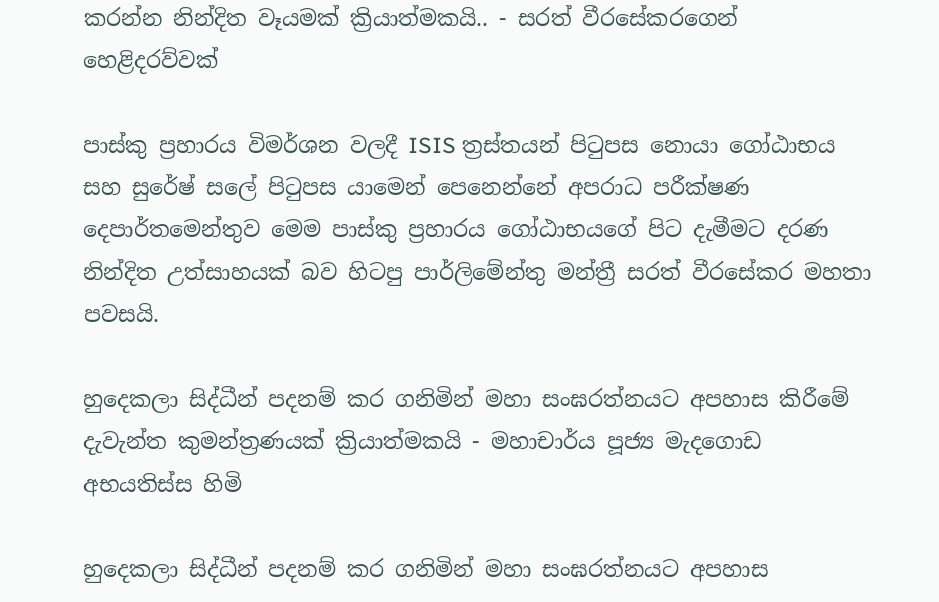කරන්න නින්දිත වෑයමක් ක්‍රියාත්මකයි.. - සරත් වීරසේකරගෙන් හෙළිදරව්වක්

පාස්කු ප්‍රහාරය විමර්ශන වලදී ISIS ත්‍රස්තයන් පිටුපස නොයා ගෝඨාභය සහ සුරේෂ් සලේ පිටුපස යාමෙන් පෙනෙන්නේ අපරාධ පරීක්ෂණ දෙපාර්තමෙන්තුව මෙම පාස්කු ප්‍රහාරය ගෝඨාභයගේ පිට දැමීමට දරණ නින්දිත උත්සාහයක් බව හිටපු පාර්ලිමේන්තු මන්ත්‍රී සරත් වීරසේකර මහතා පවසයි.

හුදෙකලා සිද්ධීන් පදනම් කර ගනිමින් මහා සංඝරත්නයට අපහාස කිරීමේ දැවැන්ත කුමන්ත්‍රණයක් ක්‍රියාත්මකයි - මහාචාර්ය පූජ්‍ය මැදගොඩ අභයතිස්ස හිමි

හුදෙකලා සිද්ධීන් පදනම් කර ගනිමින් මහා සංඝරත්නයට අපහාස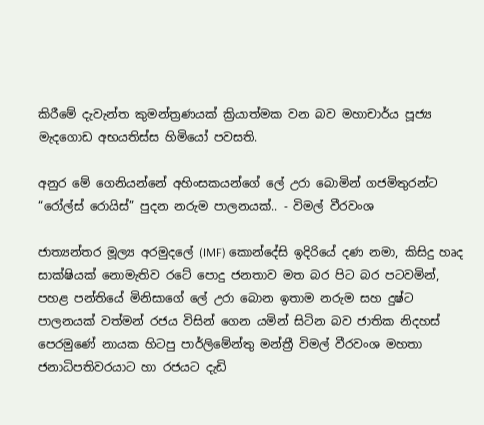කිරීමේ දැවැන්ත කුමන්ත්‍රණයක් ක්‍රියාත්මක වන බව මහාචාර්ය පූජ්‍ය මැදගොඩ අභයතිස්ස හිමියෝ පවසති.

අනු‍ර මේ ගෙනියන්නේ අහිංසකයන්ගේ ලේ උරා බොමින් ගජමිතුරන්ට “රෝල්ස් රොයිස්” පුදන නරුම පාලනයක්.. - විමල් වීරවංශ

ජාත්‍යන්තර මූල්‍ය අරමුදලේ (IMF) කොන්දේසි ඉදිරියේ දණ නමා, කිසිදු හෘද සාක්ෂියක් නොමැතිව රටේ පොදු ජනතාව මත බර පිට බර පටවමින්, පහළ පන්තියේ මිනිසාගේ ලේ උරා බොන ඉතාම නරුම සහ දුෂ්ට පාලනයක් වත්මන් රජය විසින් ගෙන යමින් සිටින බව ජාතික නිදහස් පෙරමුණේ නායක හිටපු පාර්ලිමේන්තු මන්ත්‍රී විමල් වීරවංශ මහතා ජනාධිපතිවරයාට හා රජයට දැඩි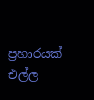ප්‍රහාරයක් එල්ල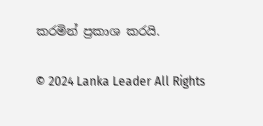කරමින් ප්‍රකාශ කරයි.

© 2024 Lanka Leader All Rights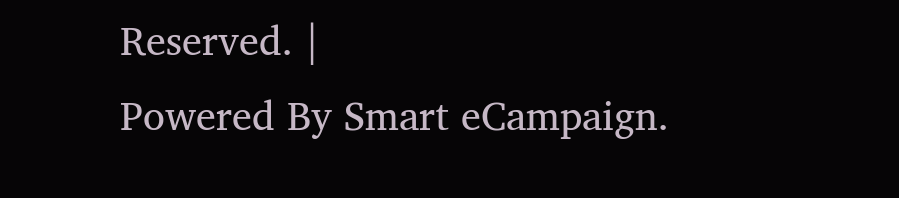Reserved. |
Powered By Smart eCampaign.